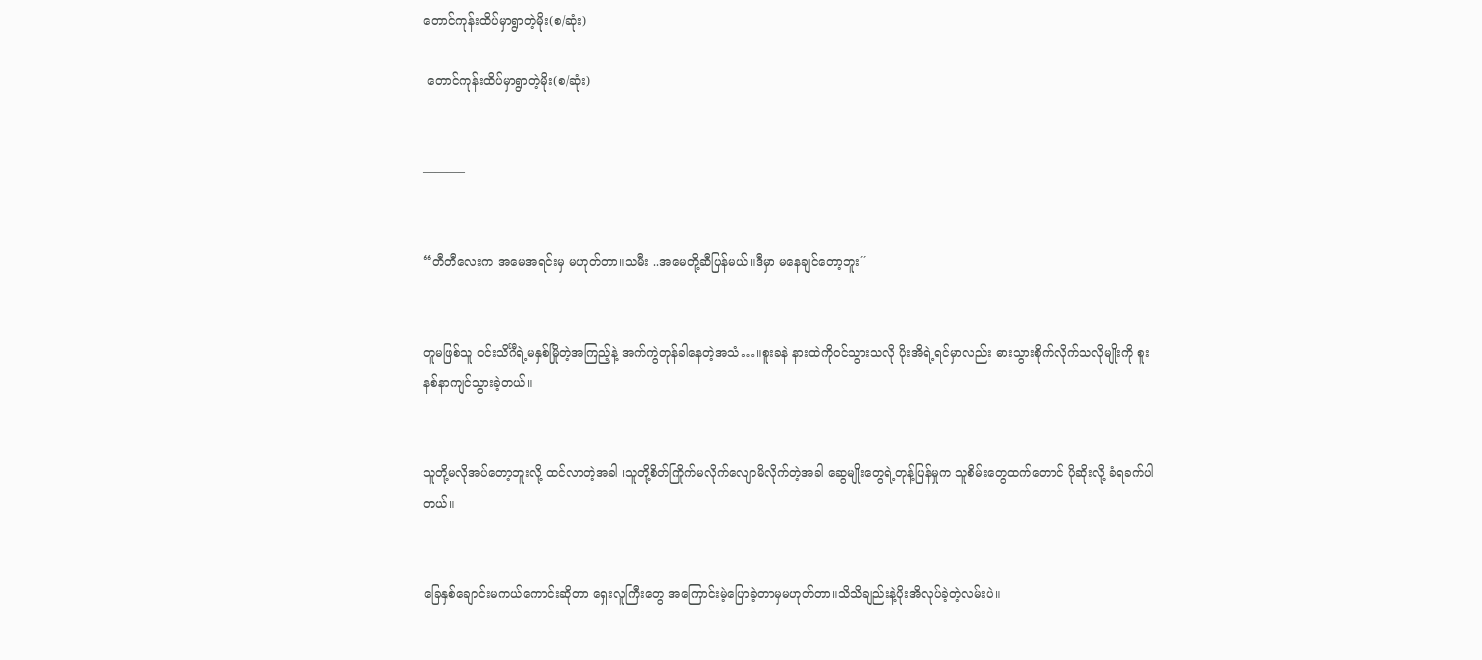တောင်ကုန်းထိပ်မှာရွာတဲ့မိုး(စ/ဆုံး)

 တောင်ကုန်းထိပ်မှာရွာတဲ့မိုး(စ/ဆုံး)


———–


“တီတီလေးက အမေအရင်းမှ မဟုတ်တာ။သမီး ..အမေတို့ဆီပြန်မယ်။ဒီမှာ မနေချင်တော့ဘူး´´


တူမဖြစ်သူ ဝင်းသိင်္ဂီရဲ့မနှစ်မြိုတဲ့အကြည့်နဲ့ အက်ကွဲတုန်ခါနေတဲ့အသံ…။စူးခနဲ နားထဲကိုဝင်သွားသလို ပိုးအိရဲ့ရင်မှာလည်း ဓားသွားစိုက်လိုက်သလိုမျိုးကို စူးနစ်နာကျင်သွားခဲ့တယ်။


သူတို့မလိုအပ်တော့ဘူးလို့ ထင်လာတဲ့အခါ ၊သူတို့စိတ်ကြိုက်မလိုက်လျောမိလိုက်တဲ့အခါ ဆွေမျိုးတွေရဲ့တုန့်ပြန်မှုက သူစိမ်းတွေထက်တောင် ပိုဆိုးလို့ ခံရခက်ပါတယ်။


ခြေနှစ်ချောင်းမကယ်ကောင်းဆိုတာ ရှေးလူကြီးတွေ အကြောင်းမဲ့ပြောခဲ့တာမှမဟုတ်တာ။သိသိချည်းနဲ့ပိုးအိလုပ်ခဲ့တဲ့လမ်းပဲ။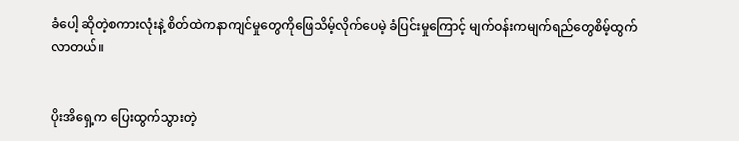ခံပေါ့ ဆိုတဲ့စကားလုံးနဲ့ စိတ်ထဲကနာကျင်မှုတွေကိုဖြေသိမ့်လိုက်ပေမဲ့ ခံပြင်းမှုကြောင့် မျက်ဝန်းကမျက်ရည်တွေစိမ့်ထွက်လာတယ်။


ပိုးအိရှေ့က ပြေးထွက်သွားတဲ့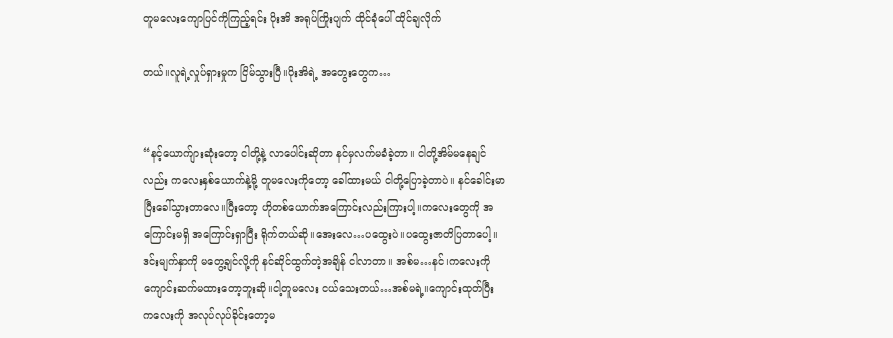တူမလေးကျောပြင်ကိုကြည့်ရင်း ပိုးအိ အရုပ်ကြိုးပျက် ထိုင်ခုံပေါ် ထိုင်ချလိုက်

တယ်။လူရဲ့လှုပ်ရှားမှုက ငြိမ်သွားပြီ။ပိုးအိရဲ့ အတွေးတွေက…


“နင့်ယောက်ျားဆုံးတော့ ငါတို့နဲ့ လာပေါင်းဆိုတာ နင်မှလက်မခံခဲ့တာ။ ငါတို့အိမ်မနေချင်လည်း ကလေးနှစ်ယောက်နဲ့မို့ တူမလေးကိုတော့ ခေါ်ထားမယ် ငါတို့ပြောခဲ့တာပဲ။ နင်ခေါင်းမာပြီးခေါ်သွားတာလေ။ပြီးတော့ ဟိုတစ်ယောက်အကြောင်းလည်းကြားပါ့။ကလေးတွေကို အကြောင်းမရှိ အကြောင်းရှာပြီး ရိုက်တယ်ဆို။အေးလေ…ပထွေးပဲ။ပထွေးဇာတိပြတာပေါ့။ဒင်းမျက်နှာကို မတွေ့ချင်လို့ကို နင်ဆိုင်ထွက်တဲ့အချိန် ငါလာတာ။ အစ်မ…နင်၊ကလေးကိုကျောင်းဆက်မထားတော့ဘူးဆို။ငါ့တူမလေး ငယ်သေးတယ်…အစ်မရဲ့။ကျောင်းထုတ်ပြီး ကလေးကို အလုပ်လုပ်ခိုင်းတော့မ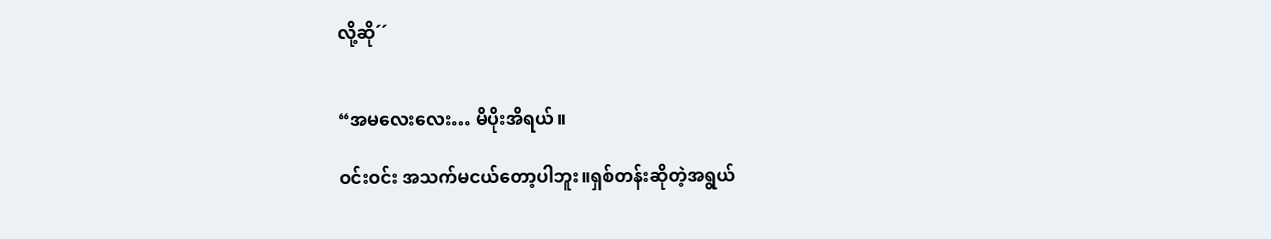လို့ဆို´´


“အမလေးလေး… မိပိုးအိရယ်။

ဝင်းဝင်း အသက်မငယ်တော့ပါဘူး။ရှစ်တန်းဆိုတဲ့အရွယ်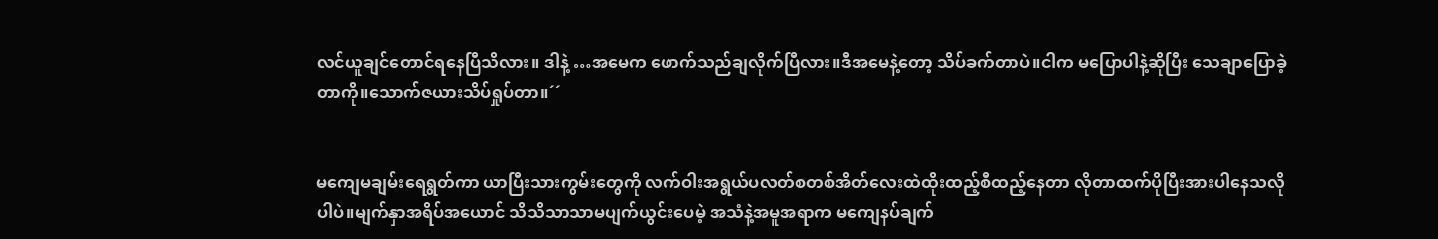လင်ယူချင်တောင်ရနေပြီသိလား။ ဒါနဲ့ …အမေက ဖောက်သည်ချလိုက်ပြီလား။ဒီအမေနဲ့တော့ သိပ်ခက်တာပဲ။ငါက မပြောပါနဲ့ဆိုပြီး သေချာပြောခဲ့တာကို။သောက်ဇယားသိပ်ရှုပ်တာ။´´


မကျေမချမ်းရေရွတ်ကာ ယာပြီးသားကွမ်းတွေကို လက်ဝါးအရွယ်ပလတ်စတစ်အိတ်လေးထဲထိုးထည့်စီထည့်နေတာ လိုတာထက်ပိုပြီးအားပါနေသလိုပါပဲ။မျက်နှာအရိပ်အယောင် သိသိသာသာမပျက်ယွင်းပေမဲ့ အသံနဲ့အမူအရာက မကျေနပ်ချက်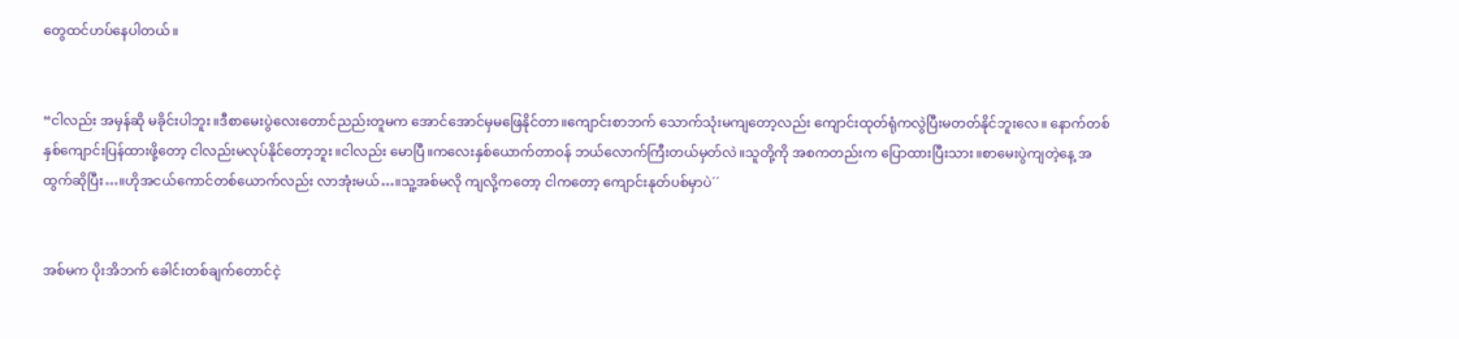တွေထင်ဟပ်နေပါတယ်။


“ငါလည်း အမှန်ဆို မခိုင်းပါဘူး။ဒီစာမေးပွဲလေးတောင်ညည်းတူမက အောင်အောင်မှမဖြေနိုင်တာ။ကျောင်းစာဘက် သောက်သုံးမကျတော့လည်း ကျောင်းထုတ်ရုံကလွဲပြီးမတတ်နိုင်ဘူးလေ။ နောက်တစ်နှစ်ကျောင်းပြန်ထားဖို့တော့ ငါလည်းမလုပ်နိုင်တော့ဘူး။ငါလည်း မောပြီ။ကလေးနှစ်ယောက်တာဝန် ဘယ်လောက်ကြီးတယ်မှတ်လဲ။သူတို့ကို အစကတည်းက ပြောထားပြီးသား။စာမေးပွဲကျတဲ့နေ့ အထွက်ဆိုပြီး…။ဟိုအငယ်ကောင်တစ်ယောက်လည်း လာအုံးမယ်…။သူ့အစ်မလို ကျလို့ကတော့ ငါကတော့ ကျောင်းနုတ်ပစ်မှာပဲ´´


အစ်မက ပိုးအိဘက် ခေါင်းတစ်ချက်တောင်ငဲ့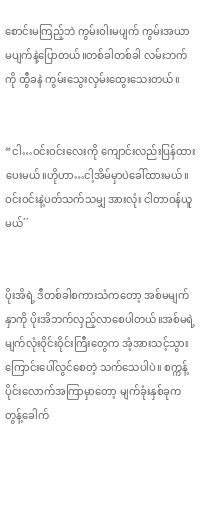စောင်းမကြည့်ဘဲ ကွမ်းဝါးမပျက် ကွမ်းအယာမပျက်နဲ့ပြောတယ်။တစ်ခါတစ်ခါ လမ်းဘက်ကို ထွီခနဲ ကွမ်းသွေးလှမ်းထွေးသေးတယ်။


“ငါ…ဝင်းဝင်းလေးကို ကျောင်းလည်းပြန်ထားပေးမယ်။ဟိုဟာ…ငါ့အိမ်မှာပဲခေါ်ထားမယ်။ဝင်းဝင်းနဲ့ပတ်သက်သမျှ အားလုံး ငါတာဝန်ယူမယ်´´


ပိုးအိရဲ့ ဒီတစ်ခါစကားသံကတော့ အစ်မမျက်နှာကို ပိုးအိဘက်လှည့်လာစေပါတယ်။အစ်မရဲ့မျက်လုံးဝိုင်းဝိုင်းကြီးတွေက အံ့အားသင့်သွားကြောင်းပေါ်လွင်စေတဲ့ သက်သေပါပဲ။ စက္ကန့်ပိုင်းလောက်အကြာမှာတော့ မျက်ခုံးနှစ်ခုက တွန့်ခေါက်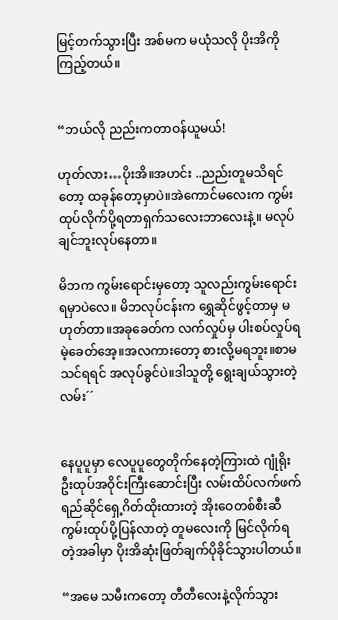မြင့်တက်သွားပြီး အစ်မက မယုံသလို ပိုးအိကိုကြည့်တယ်။


“ဘယ်လို ညည်းကတာဝန်ယူမယ်!

ဟုတ်လား…ပိုးအိ။အဟင်း ..ညည်းတူမသိရင်တော့ ထခုန်တော့မှာပဲ။အဲကောင်မလေးက ကွမ်းထုပ်လိုက်ပို့ရတာရှက်သလေးဘာလေးနဲ့။ မလုပ်ချင်ဘူးလုပ်နေတာ။

မိဘက ကွမ်းရောင်းမှတော့ သူလည်းကွမ်းရောင်းရမှာပဲလေ။ မိဘလုပ်ငန်းက ရွှေဆိုင်ဖွင့်တာမှ မဟုတ်တာ။အခုခေတ်က လက်လှုပ်မှ ပါးစပ်လှုပ်ရမဲ့ခေတ်အေ့။အလကားတော့ စားလို့မရဘူး။စာမသင်ရရင် အလုပ်ခွင်ပဲ။ဒါသူတို့ ရွေးချယ်သွားတဲ့လမ်း´´


နေပူပူမှာ လေပူပူတွေတိုက်နေတဲ့ကြားထဲ ဂျုံရိုးဦးထုပ်အဝိုင်းကြီးဆောင်းပြီး လမ်းထိပ်လက်ဖက်ရည်ဆိုင်ရှေ့ဂိတ်ထိုးထားတဲ့ အိုးဝေတစ်စီးဆီ ကွမ်းထုပ်ပို့ပြန်လာတဲ့ တူမလေးကို မြင်လိုက်ရတဲ့အခါမှာ ပိုးအိဆုံးဖြတ်ချက်ပိုခိုင်သွားပါတယ်။

“အမေ သမီးကတော့ တီတီလေးနဲ့လိုက်သွား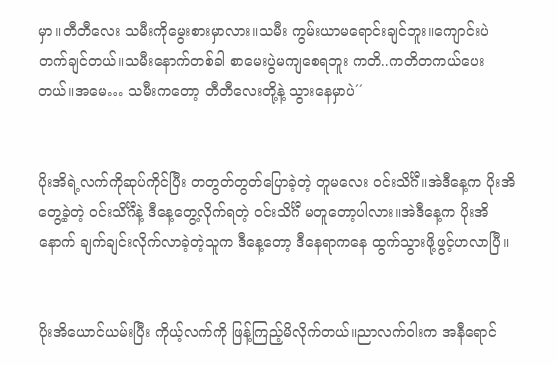မှာ။တီတီလေး သမီးကိုမွေးစားမှာလား။သမီး ကွမ်းယာမရောင်းချင်ဘူး။ကျောင်းပဲတက်ချင်တယ်။သမီးနောက်တစ်ခါ စာမေးပွဲမကျစေရဘူး ကတိ..ကတိတကယ်ပေးတယ်။အမေ… သမီးကတော့ တီတီလေးတို့နဲ့ သွားနေမှာပဲ´´


ပိုးအိရဲ့လက်ကိုဆုပ်ကိုင်ပြီး တတွတ်တွတ်ပြောခဲ့တဲ့ တူမလေး ဝင်းသိင်္ဂီ။အဲဒီနေ့က ပိုးအိတွေ့ခဲ့တဲ့ ဝင်းသိင်္ဂီနဲ့ ဒီနေ့တွေ့လိုက်ရတဲ့ ဝင်းသိင်္ဂီ မတူတော့ပါလား။အဲဒီနေ့က ပိုးအိနောက် ချက်ချင်းလိုက်လာခဲ့တဲ့သူက ဒီနေ့တော့ ဒီနေရာကနေ ထွက်သွားဖို့ဖွင့်ဟလာပြီ။


ပိုးအိယောင်ယမ်းပြီး ကိုယ့်လက်ကို ဖြန့်ကြည့်မိလိုက်တယ်။ညာလက်ဝါးက အနီရောင်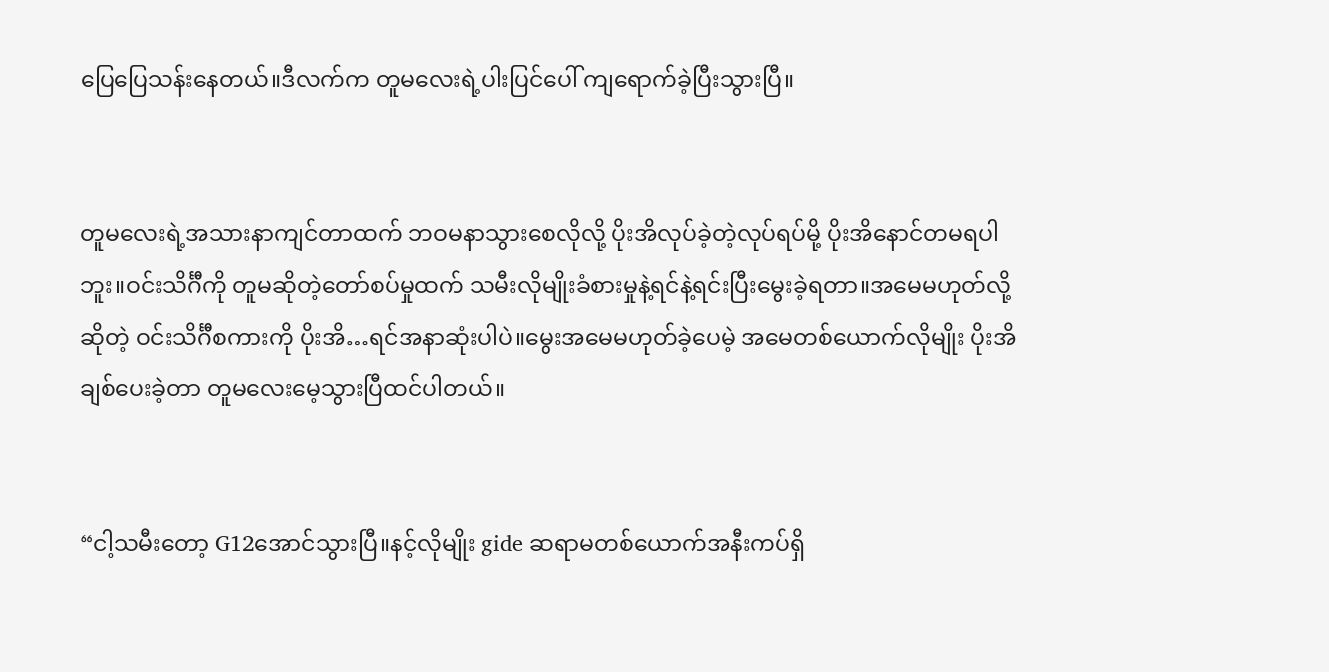ပြေပြေသန်းနေတယ်။ဒီလက်က တူမလေးရဲ့ပါးပြင်ပေါ် ကျရောက်ခဲ့ပြီးသွားပြီ။


တူမလေးရဲ့အသားနာကျင်တာထက် ဘဝမနာသွားစေလိုလို့ ပိုးအိလုပ်ခဲ့တဲ့လုပ်ရပ်မို့ ပိုးအိနောင်တမရပါဘူး။ဝင်းသိင်္ဂီကို တူမဆိုတဲ့တော်စပ်မှုထက် သမီးလိုမျိုးခံစားမှုနဲ့ရင်နဲ့ရင်းပြီးမွေးခဲ့ရတာ။အမေမဟုတ်လို့ဆိုတဲ့ ဝင်းသိင်္ဂီစကားကို ပိုးအိ…ရင်အနာဆုံးပါပဲ။မွေးအမေမဟုတ်ခဲ့ပေမဲ့ အမေတစ်ယောက်လိုမျိုး ပိုးအိ ချစ်ပေးခဲ့တာ တူမလေးမေ့သွားပြီထင်ပါတယ်။


“ငါ့သမီးတော့ G12အောင်သွားပြီ။နင့်လိုမျိုး gide ဆရာမတစ်ယောက်အနီးကပ်ရှိ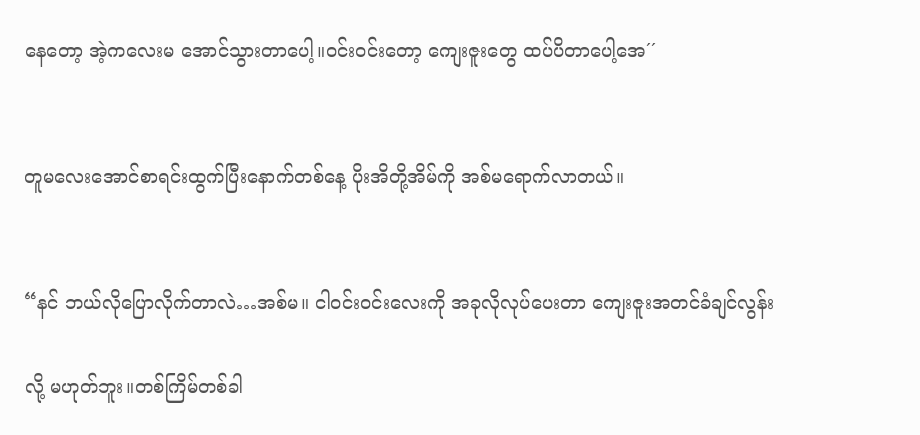နေတော့ အဲ့ကလေးမ အောင်သွားတာပေါ့။ဝင်းဝင်းတော့ ကျေးဇူးတွေ ထပ်ပိတာပေါ့အေ´´


တူမလေးအောင်စာရင်းထွက်ပြီးနောက်တစ်နေ့ ပိုးအိတို့အိမ်ကို အစ်မရောက်လာတယ်။


“နင် ဘယ်လိုပြောလိုက်တာလဲ…အစ်မ။ ငါဝင်းဝင်းလေးကို အခုလိုလုပ်ပေးတာ ကျေးဇူးအတင်ခံချင်လွန်း

လို့ မဟုတ်ဘူး။တစ်ကြိမ်တစ်ခါ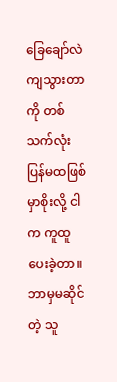ခြေချော်လဲကျသွားတာကို တစ်သက်လုံး ပြန်မထဖြစ်မှာစိုးလို့ ငါက ကူထူပေးခဲ့တာ။ ဘာမှမဆိုင်တဲ့ သူ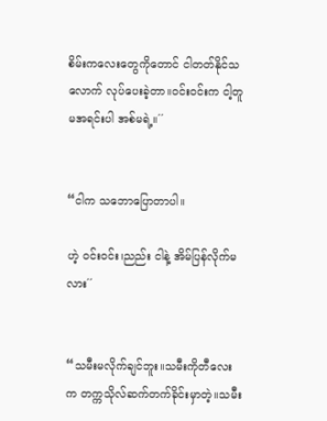စိမ်းကလေးတွေကိုတောင် ငါတတ်နိုင်သလောက် လုပ်ပေးခဲ့တာ။ဝင်းဝင်းက ငါ့တူမအရင်းပါ အစ်မရဲ့။´´


“ငါက သဘောပြောတာပါ။

ဟဲ့ ဝင်းဝင်း၊ညည်း ငါနဲ့ အိမ်ပြန်လိုက်မလား´´


“သမီးမလိုက်ချင်ဘူး။သမီးကိုတီလေးက တက္ကသိုလ်ဆက်တက်ခိုင်းမှာတဲ့။သမီး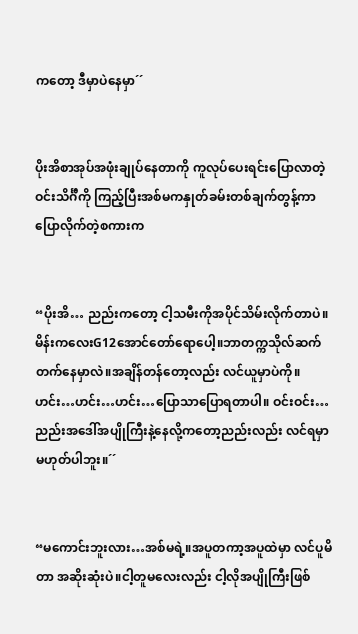ကတော့ ဒီမှာပဲနေမှာ´´


ပိုးအိစာအုပ်အဖုံးချုပ်နေတာကို ကူလုပ်ပေးရင်းပြောလာတဲ့ဝင်းသိင်္ဂီကို ကြည့်ပြီးအစ်မကနှုတ်ခမ်းတစ်ချက်တွန့်ကာပြောလိုက်တဲ့စကားက


“ပိုးအိ… ညည်းကတော့ ငါ့သမီးကိုအပိုင်သိမ်းလိုက်တာပဲ။ မိန်းကလေးG12အောင်တော်ရောပေါ့။ဘာတက္ကသိုလ်ဆက်တက်နေမှာလဲ။အချိန်တန်တော့လည်း လင်ယူမှာပဲကို။ ဟင်း…ဟင်း…ဟင်း…ပြောသာပြောရတာပါ။ ဝင်းဝင်း…ညည်းအဒေါ်အပျိုကြီးနဲ့နေလို့ကတော့ညည်းလည်း လင်ရမှာမဟုတ်ပါဘူး။´´


“မကောင်းဘူးလား…အစ်မရဲ့။အပူတကာ့အပူထဲမှာ လင်ပူမိတာ အဆိုးဆုံးပဲ။ငါ့တူမလေးလည်း ငါ့လိုအပျိုကြီးဖြစ်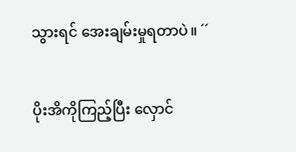သွားရင် အေးချမ်းမှုရတာပဲ။ ´´


ပိုးအိကိုကြည့်ပြီး လှောင်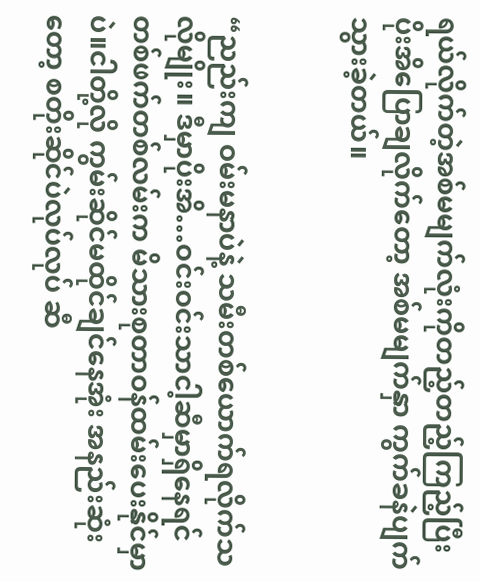ရယ်လိုက်တဲ့အစ်မမျက်လုံးကိုတည့်တည့်ကြည့်ပြီး ပိုးအိပြောချလိုက်တော့ အစ်မမျက်နှာ ကွက်ခနဲပျက်သွားခဲ့တယ်။


“ညည်းကျ ဝမ်းမနာပဲနဲ့ သမီးတစ်ယောက်ရလိုက်သလိုမျိုး။ ဒီမှာပိုးအိ…ဝင်းဝင်းသာငါ့ဆီမှာရှိနေရင် တစ်ဖက်တစ်လမ်းက မိသားစုတာဝန်ထမ်းပေးနိုင်မှာပဲ။ငါတို့လို ကွမ်းဆိုင်မထိုင်ချင်နေအုံး အနည်းဆုံးတော့ စတိုးဆိုင်ပဲလုပ်လုပ် ဆီ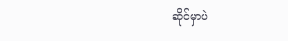ဆိုင်မှာပဲ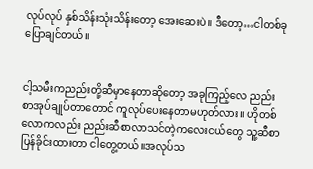လုပ်လုပ် နှစ်သိန်းသုံးသိန်းတော့ အေးဆေးပဲ။ ဒီတော့…ငါတစ်ခုပြောချင်တယ်။


ငါ့သမီးကညည်းတို့ဆီမှာနေတာဆိုတော့ အခုကြည့်လေ ညည်းစာအုပ်ချုပ်တာတောင် ကူလုပ်ပေးနေတာမဟုတ်လား။ ဟိုတစ်လောကလည်း ညည်းဆီစာလာသင်တဲ့ကလေးငယ်တွေ သူ့ဆီစာပြန်ခိုင်းထားတာ ငါတွေ့တယ်။အလုပ်သ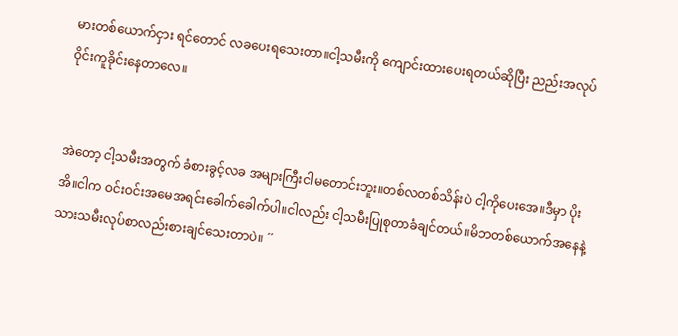မားတစ်ယောက်ငှား ရင်တောင် လခပေးရသေးတာ။ငါ့သမီးကို ကျောင်းထားပေးရတယ်ဆိုပြီး ညည်းအလုပ်ဝိုင်းကူခိုင်းနေတာလေ။


အဲတော့ ငါ့သမီးအတွက် ခံစားခွင့်လခ အများကြီးငါမတောင်းဘူး။တစ်လတစ်သိန်းပဲ ငါ့ကိုပေးအေ။ဒီမှာ ပိုးအိ။ငါက ဝင်းဝင်းအမေအရင်းခေါက်ခေါက်ပါ။ငါလည်း ငါ့သမီးပြုစုတာခံချင်တယ်။မိဘတစ်ယောက်အနေနဲ့ သားသမီးလုပ်စာလည်းစားချင်သေးတာပဲ။ ´´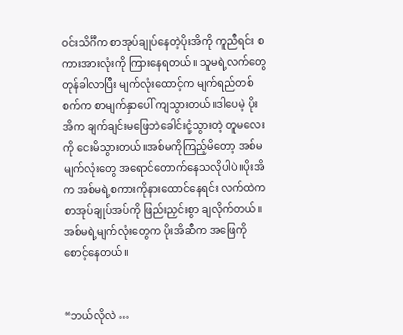ဝင်းသိင်္ဂီက စာအုပ်ချုပ်နေတဲ့ပိုးအိကို ကူညီရင်း စကားအားလုံးကို ကြားနေရတယ်။ သူမရဲ့လက်တွေ တုန်ခါလာပြီး မျက်လုံးထောင့်က မျက်ရည်တစ်စက်က စာမျက်နှာပေါ် ကျသွားတယ်။ဒါပေမဲ့ ပိုးအိက ချက်ချင်းမဖြေဘဲခေါင်းငုံ့သွားတဲ့ တူမလေးကို ငေးမိသွားတယ်။အစ်မကိုကြည့်မိတော့ အစ်မမျက်လုံးတွေ အရောင်တောက်နေသလိုပါပဲ။ပိုးအိက အစ်မရဲ့စကားကိုနားထောင်နေရင်း လက်ထဲက စာအုပ်ချုပ်အပ်ကို ဖြည်းညှင်းစွာ ချလိုက်တယ်။ အစ်မရဲ့မျက်လုံးတွေက ပိုးအိဆီက အဖြေကိုစောင့်နေတယ်။


“ဘယ်လိုလဲ …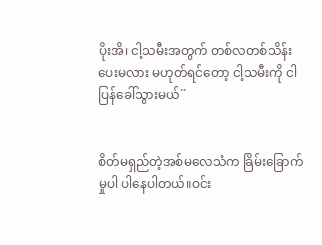ပိုးအိ၊ ငါ့သမီးအတွက် တစ်လတစ်သိန်း ပေးမလား မဟုတ်ရင်တော့ ငါ့သမီးကို ငါပြန်ခေါ်သွားမယ်´´


စိတ်မရှည်တဲ့အစ်မလေသံက ခြိမ်းခြောက်မှုပါ ပါနေပါတယ်။ဝင်း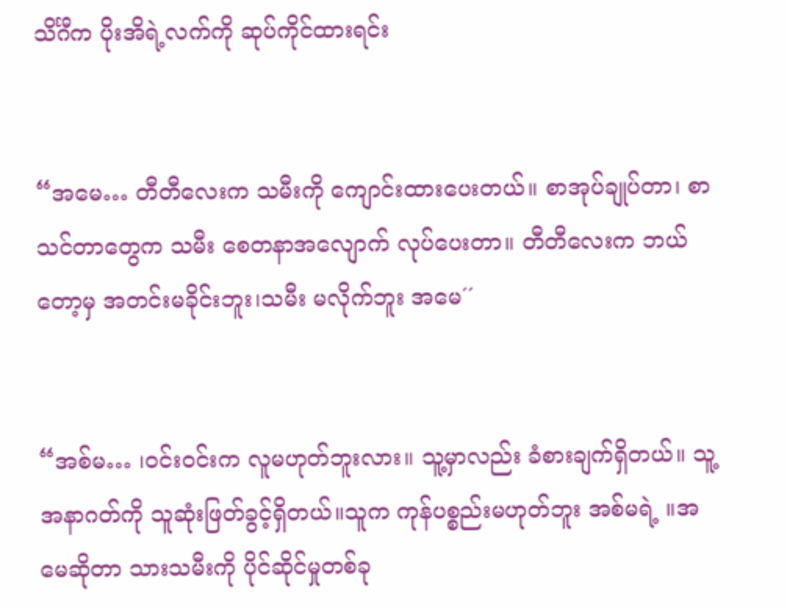သိင်္ဂီက ပိုးအိရဲ့လက်ကို ဆုပ်ကိုင်ထားရင်း


“အမေ… တီတီလေးက သမီးကို ကျောင်းထားပေးတယ်။ စာအုပ်ချုပ်တာ၊ စာသင်တာတွေက သမီး စေတနာအလျောက် လုပ်ပေးတာ။ တီတီလေးက ဘယ်တော့မှ အတင်းမခိုင်းဘူး၊သမီး မလိုက်ဘူး အမေ´´


“အစ်မ… ၊ဝင်းဝင်းက လူမဟုတ်ဘူးလား။ သူ့မှာလည်း ခံစားချက်ရှိတယ်။ သူ့အနာဂတ်ကို သူဆုံးဖြတ်ခွင့်ရှိတယ်။သူက ကုန်ပစ္စည်းမဟုတ်ဘူး အစ်မရဲ့ ။အမေဆိုတာ သားသမီးကို ပိုင်ဆိုင်မှုတစ်ခု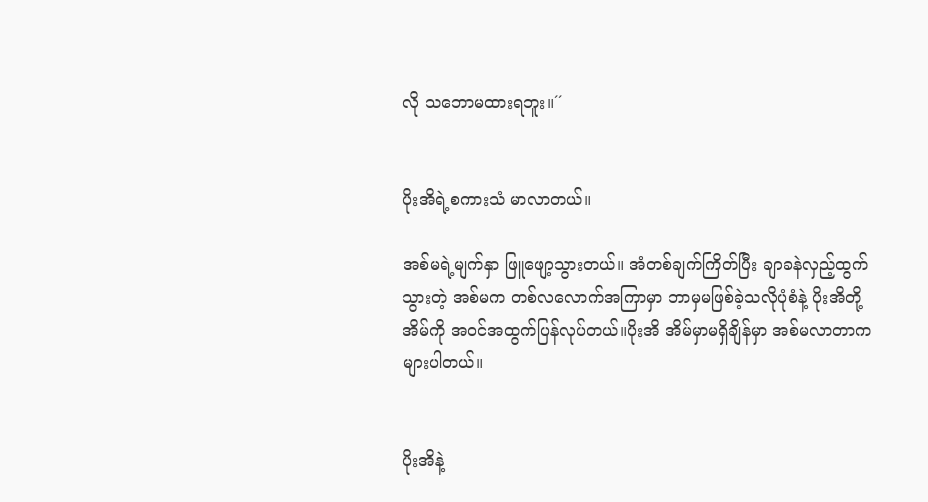လို သဘောမထားရဘူး။´´


ပိုးအိရဲ့စကားသံ မာလာတယ်။

အစ်မရဲ့မျက်နှာ ဖြူဖျော့သွားတယ်။ အံတစ်ချက်ကြိတ်ပြီး ချာခနဲလှည့်ထွက်သွားတဲ့ အစ်မက တစ်လလောက်အကြာမှာ ဘာမှမဖြစ်ခဲ့သလိုပုံစံနဲ့ ပိုးအိတို့အိမ်ကို အဝင်အထွက်ပြန်လုပ်တယ်။ပိုးအိ အိမ်မှာမရှိချိန်မှာ အစ်မလာတာကများပါတယ်။


ပိုးအိနဲ့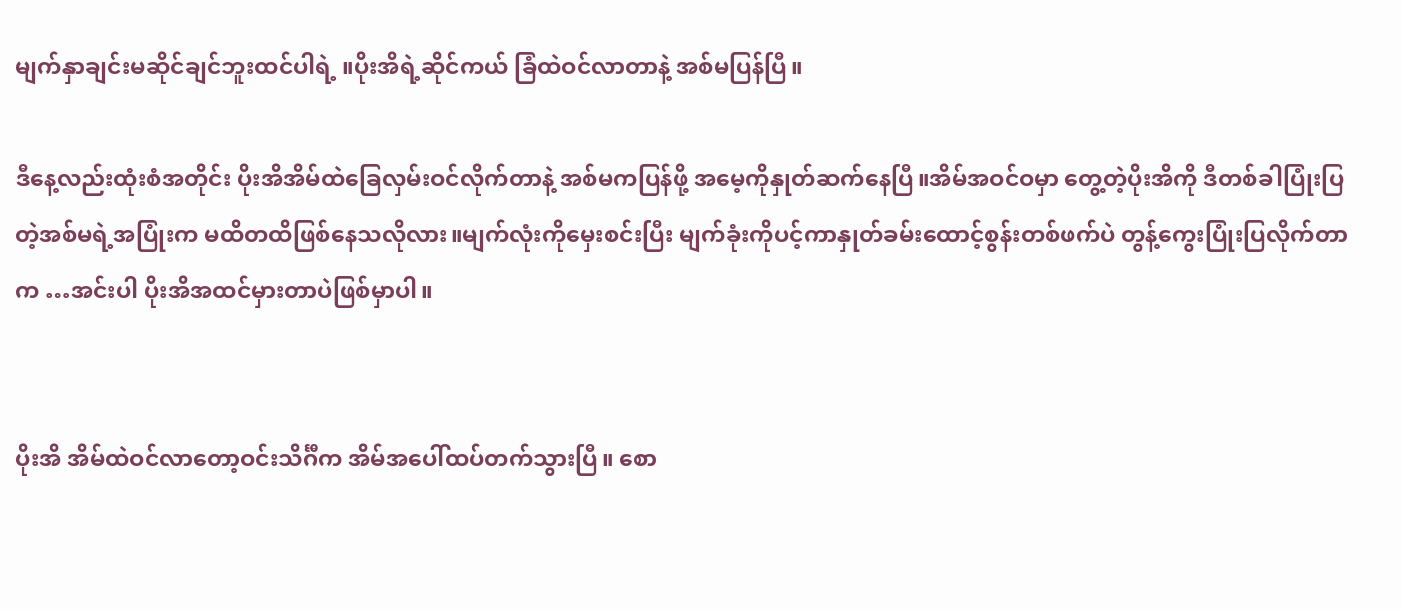မျက်နှာချင်းမဆိုင်ချင်ဘူးထင်ပါရဲ့ ။ပိုးအိရဲ့ဆိုင်ကယ် ခြံထဲဝင်လာတာနဲ့ အစ်မပြန်ပြီ။

ဒီနေ့လည်းထုံးစံအတိုင်း ပိုးအိအိမ်ထဲခြေလှမ်းဝင်လိုက်တာနဲ့ အစ်မကပြန်ဖို့ အမေ့ကိုနှုတ်ဆက်နေပြီ။အိမ်အဝင်ဝမှာ တွေ့တဲ့ပိုးအိကို ဒီတစ်ခါပြုံးပြတဲ့အစ်မရဲ့အပြုံးက မထိတထိဖြစ်နေသလိုလား။မျက်လုံးကိုမှေးစင်းပြီး မျက်ခုံးကိုပင့်ကာနှုတ်ခမ်းထောင့်စွန်းတစ်ဖက်ပဲ တွန့်ကွေးပြုံးပြလိုက်တာက …အင်းပါ ပိုးအိအထင်မှားတာပဲဖြစ်မှာပါ။


ပိုးအိ အိမ်ထဲဝင်လာတော့ဝင်းသိင်္ဂီက အိမ်အပေါ်ထပ်တက်သွားပြီ။ စော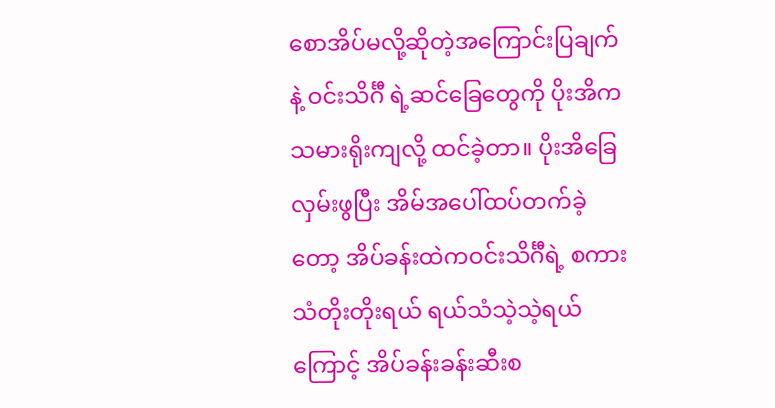စောအိပ်မလို့ဆိုတဲ့အကြောင်းပြချက်နဲ့ ဝင်းသိင်္ဂီ ရဲ့ဆင်ခြေတွေကို ပိုးအိက သမားရိုးကျလို့ ထင်ခဲ့တာ။ ပိုးအိခြေလှမ်းဖွပြီး အိမ်အပေါ်ထပ်တက်ခဲ့တော့ အိပ်ခန်းထဲကဝင်းသိင်္ဂီရဲ့ စကားသံတိုးတိုးရယ် ရယ်သံသဲ့သဲ့ရယ်ကြောင့် အိပ်ခန်းခန်းဆီးစ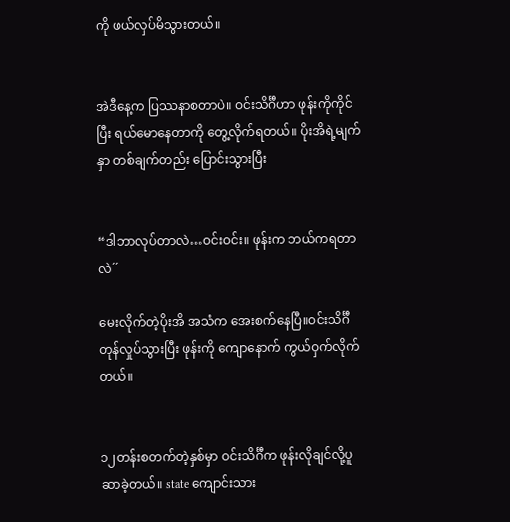ကို ဖယ်လှပ်မိသွားတယ်။


အဲဒီနေ့က ပြဿနာစတာပဲ။ ဝင်းသိင်္ဂီဟာ ဖုန်းကိုကိုင်ပြီး ရယ်မောနေတာကို တွေ့လိုက်ရတယ်။ ပိုးအိရဲ့မျက်နှာ တစ်ချက်တည်း ပြောင်းသွားပြီး


“ဒါဘာလုပ်တာလဲ…ဝင်းဝင်း။ ဖုန်းက ဘယ်ကရတာလဲ´´

မေးလိုက်တဲ့ပိုးအိ အသံက အေးစက်နေပြီ။ဝင်းသိင်္ဂီ တုန်လှုပ်သွားပြီး ဖုန်းကို ကျောနောက် ကွယ်ဝှက်လိုက်တယ်။


၁၂တန်းစတက်တဲ့နှစ်မှာ ဝင်းသိင်္ဂီက ဖုန်းလိုချင်လို့ပူဆာခဲ့တယ်။ state ကျောင်းသား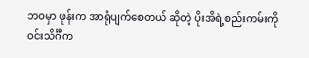ဘဝမှာ ဖုန်းက အာရုံပျက်စေတယ် ဆိုတဲ့ ပိုးအိရဲ့စည်းကမ်းကို ဝင်းသိင်္ဂီက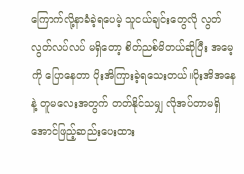ကြောက်လို့နာခံခဲ့ရပေမဲ့ သူငယ်ချင်းတွေလို လွတ်လွတ်လပ်လပ် မရှိတော့ စိတ်ညစ်မိတယ်ဆိုပြီး အမေ့ကို ပြောနေတာ ပိုးအိကြားခဲ့ရသေးတယ်။ပိုးအိအနေနဲ့ တူမလေးအတွက် တတ်နိုင်သမျှ လိုအပ်တာမရှိအောင်ဖြည့်ဆည်းပေးထား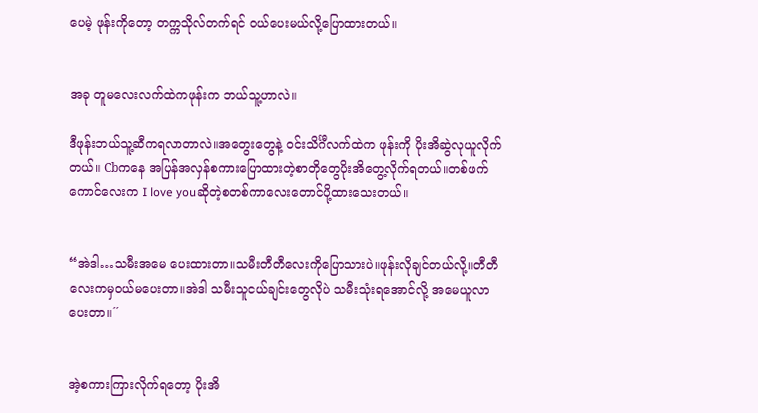ပေမဲ့ ဖုန်းကိုတော့ တက္ကသိုလ်တက်ရင် ဝယ်ပေးမယ်လို့ပြောထားတယ်။


အခု တူမလေးလက်ထဲကဖုန်းက ဘယ်သူ့ဟာလဲ။

ဒီဖုန်းဘယ်သူ့ဆီကရလာတာလဲ။အတွေးတွေနဲ့ ဝင်းသိင်္ဂီလက်ထဲက ဖုန်းကို ပိုးအိဆွဲလုယူလိုက်တယ်။ Cbကနေ အပြန်အလှန်စကားပြောထားတဲ့စာတိုတွေပိုးအိတွေ့လိုက်ရတယ်။တစ်ဖက်ကောင်လေးက I love youဆိုတဲ့စတစ်ကာလေးတောင်ပို့ထားသေးတယ်။


“အဲဒါ…သမီးအမေ ပေးထားတာ။သမီးတီတီလေးကိုပြောသားပဲ။ဖုန်းလိုချင်တယ်လို့။တီတီလေးကမှဝယ်မပေးတာ။အဲဒါ သမီးသူငယ်ချင်းတွေလိုပဲ သမီးသုံးရအောင်လို့ အမေယူလာပေးတာ။´´


အဲ့စကားကြားလိုက်ရတော့ ပိုးအိ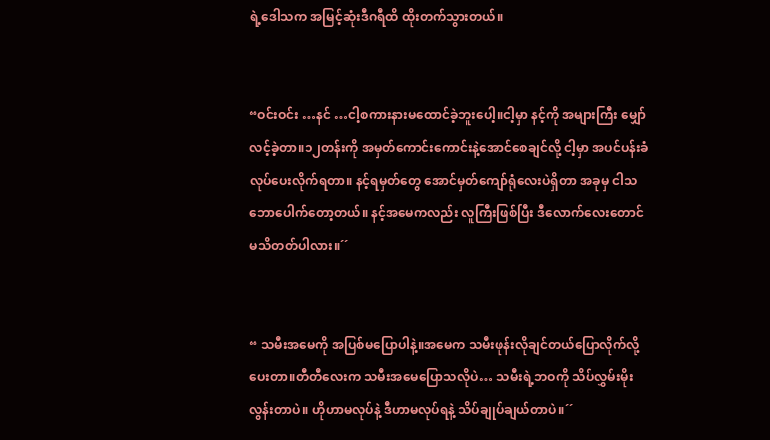ရဲ့ဒေါသက အမြင့်ဆုံးဒီဂရီထိ ထိုးတက်သွားတယ်။


“ဝင်းဝင်း …နင် …ငါ့စကားနားမထောင်ခဲ့ဘူးပေါ့။ငါ့မှာ နင့်ကို အများကြီး မျှော်လင့်ခဲ့တာ။၁၂တန်းကို အမှတ်ကောင်းကောင်းနဲ့အောင်စေချင်လို့ ငါ့မှာ အပင်ပန်းခံလုပ်ပေးလိုက်ရတာ။ နင့်ရမှတ်တွေ အောင်မှတ်ကျော်ရုံလေးပဲရှိတာ အခုမှ ငါသဘောပေါက်တော့တယ်။ နင့်အမေကလည်း လူကြီးဖြစ်ပြီး ဒီလောက်လေးတောင် မသိတတ်ပါလား။´´


“ သမီးအမေကို အပြစ်မပြောပါနဲ့။အမေက သမီးဖုန်းလိုချင်တယ်ပြောလိုက်လို့ ပေးတာ။တီတီလေးက သမီးအမေပြောသလိုပဲ… သမီးရဲ့ဘဝကို သိပ်လွှမ်းမိုးလွန်းတာပဲ။ ဟိုဟာမလုပ်နဲ့ ဒီဟာမလုပ်ရနဲ့ သိပ်ချုပ်ချယ်တာပဲ။´´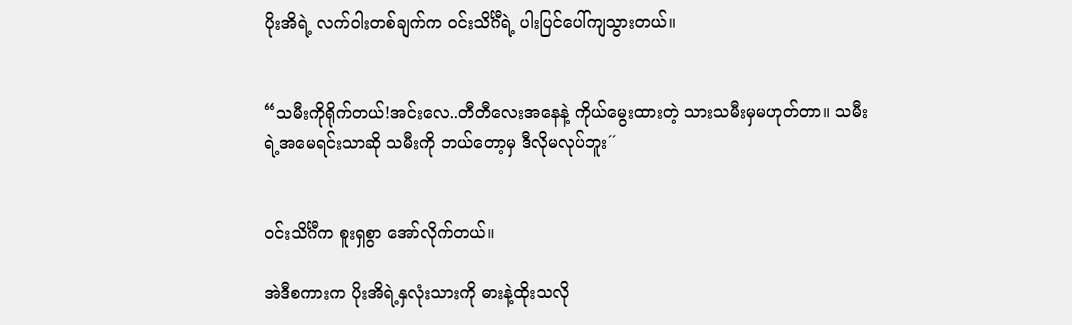ပိုးအိရဲ့ လက်ဝါးတစ်ချက်က ဝင်းသိင်္ဂီရဲ့ ပါးပြင်ပေါ်ကျသွားတယ်။


“သမီးကိုရိုက်တယ်!အင်းလေ..တီတီလေးအနေနဲ့ ကိုယ်မွေးထားတဲ့ သားသမီးမှမဟုတ်တာ။ သမီးရဲ့အမေရင်းသာဆို သမီးကို ဘယ်တော့မှ ဒီလိုမလုပ်ဘူး´´


ဝင်းသိင်္ဂီက စူးရှစွာ အော်လိုက်တယ်။

အဲဒီစကားက ပိုးအိရဲ့နှလုံးသားကို ဓားနဲ့ထိုးသလို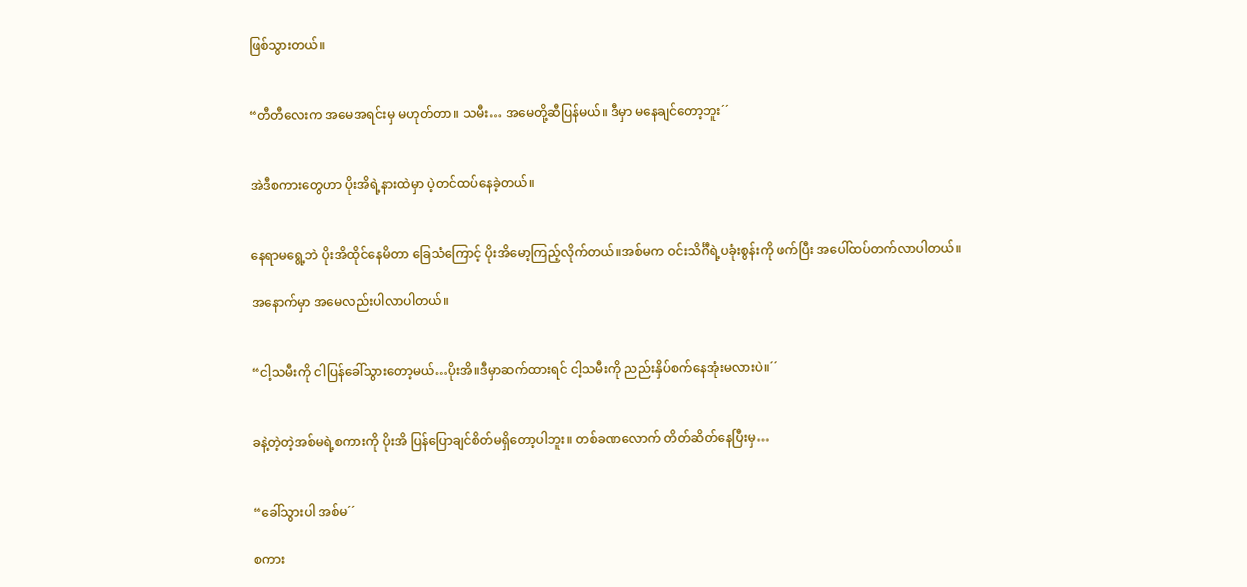ဖြစ်သွားတယ်။


“တီတီလေးက အမေအရင်းမှ မဟုတ်တာ။ သမီး… အမေတို့ဆီပြန်မယ်။ ဒီမှာ မနေချင်တော့ဘူး´´


အဲဒီစကားတွေဟာ ပိုးအိရဲ့နားထဲမှာ ပဲ့တင်ထပ်နေခဲ့တယ်။


နေရာမရွေ့ဘဲ ပိုးအိထိုင်နေမိတာ ခြေသံကြောင့် ပိုးအိမော့ကြည့်လိုက်တယ်။အစ်မက ဝင်းသိင်္ဂီရဲ့ပခုံးစွန်းကို ဖက်ပြီး အပေါ်ထပ်တက်လာပါတယ်။

အနောက်မှာ အမေလည်းပါလာပါတယ်။


“ငါ့သမီးကို ငါပြန်ခေါ်သွားတော့မယ်…ပိုးအိ။ဒီမှာဆက်ထားရင် ငါ့သမီးကို ညည်းနှိပ်စက်နေအုံးမလားပဲ။´´


ခနဲ့တဲ့တဲ့အစ်မရဲ့စကားကို ပိုးအိ ပြန်ပြောချင်စိတ်မရှိတော့ပါဘူး။ တစ်ခဏလောက် တိတ်ဆိတ်နေပြီးမှ…


“ခေါ်သွားပါ အစ်မ´´

စကား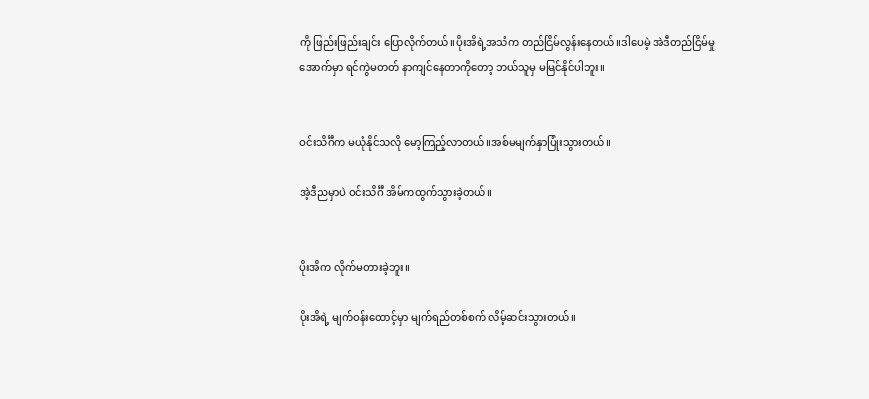ကို ဖြည်းဖြည်းချင်း ပြောလိုက်တယ်။ပိုးအိရဲ့အသံက တည်ငြိမ်လွန်းနေတယ်။ဒါပေမဲ့ အဲဒီတည်ငြိမ်မှုအောက်မှာ ရင်ကွဲမတတ် နာကျင်နေတာကိုတော့ ဘယ်သူမှ မမြင်နိုင်ပါဘူး။


ဝင်းသိင်္ဂီက မယုံနိုင်သလို မော့ကြည့်လာတယ်။အစ်မမျက်နှာပြုံးသွားတယ်။

အဲ့ဒီညမှာပဲ ဝင်းသိင်္ဂီ အိမ်ကထွက်သွားခဲ့တယ်။


ပိုးအိက လိုက်မတားခဲ့ဘူး။

ပိုးအိရဲ့ မျက်ဝန်းထောင့်မှာ မျက်ရည်တစ်စက် လိမ့်ဆင်းသွားတယ်။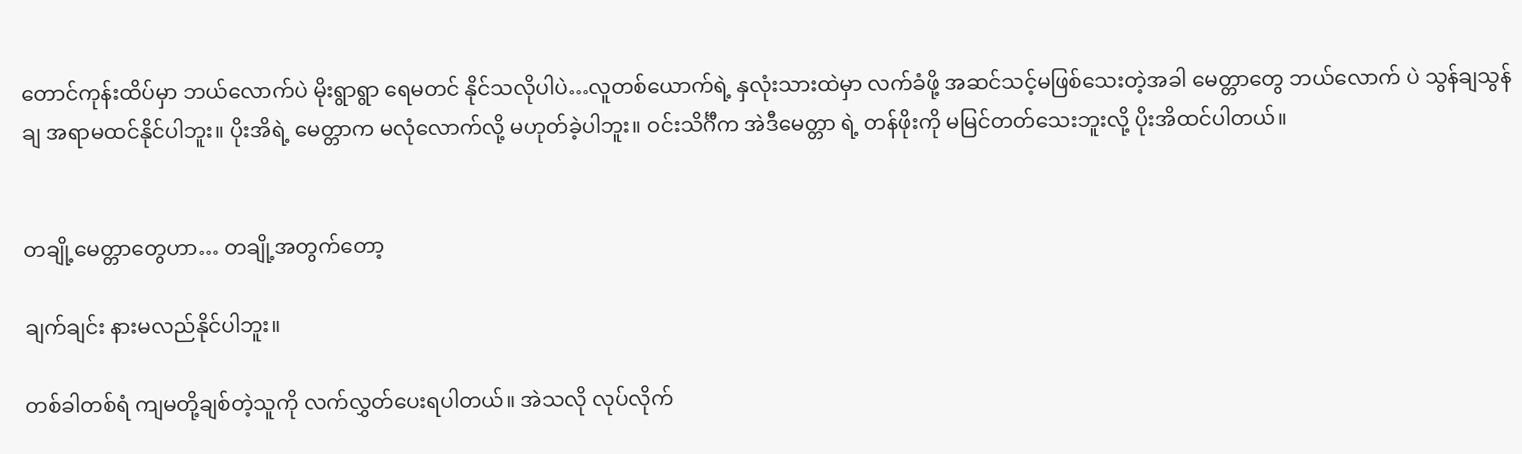တောင်ကုန်းထိပ်မှာ ဘယ်လောက်ပဲ မိုးရွာရွာ ရေမတင် နိုင်သလိုပါပဲ…လူတစ်ယောက်ရဲ့ နှလုံးသားထဲမှာ လက်ခံဖို့ အဆင်သင့်မဖြစ်သေးတဲ့အခါ မေတ္တာတွေ ဘယ်လောက် ပဲ သွန်ချသွန်ချ အရာမထင်နိုင်ပါဘူး။ ပိုးအိရဲ့ မေတ္တာက မလုံလောက်လို့ မဟုတ်ခဲ့ပါဘူး။ ဝင်းသိင်္ဂီက အဲဒီမေတ္တာ ရဲ့ တန်ဖိုးကို မမြင်တတ်သေးဘူးလို့ ပိုးအိထင်ပါတယ်။


တချို့မေတ္တာတွေဟာ… တချို့အတွက်တော့

ချက်ချင်း နားမလည်နိုင်ပါဘူး။

တစ်ခါတစ်ရံ ကျမတို့ချစ်တဲ့သူကို လက်လွှတ်ပေးရပါတယ်။ အဲသလို လုပ်လိုက်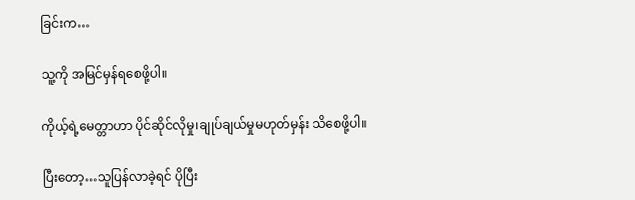ခြင်းက…

သူ့ကို အမြင်မှန်ရစေဖို့ပါ။

ကိုယ့်ရဲ့မေတ္တာဟာ ပိုင်ဆိုင်လိုမှု၊ချုပ်ချယ်မှုမဟုတ်မှန်း သိစေဖို့ပါ။

ပြီးတော့…သူပြန်လာခဲ့ရင် ပိုပြီး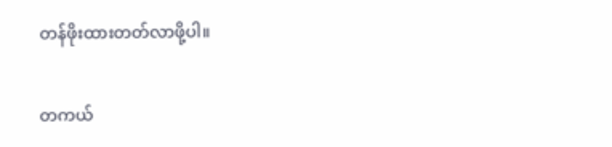တန်ဖိုးထားတတ်လာဖို့ပါ။

တကယ်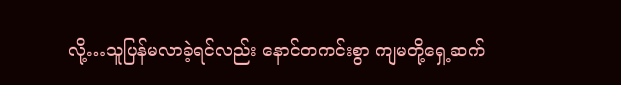လို့…သူပြန်မလာခဲ့ရင်လည်း နောင်တကင်းစွာ ကျမတို့ရှေ့ဆက်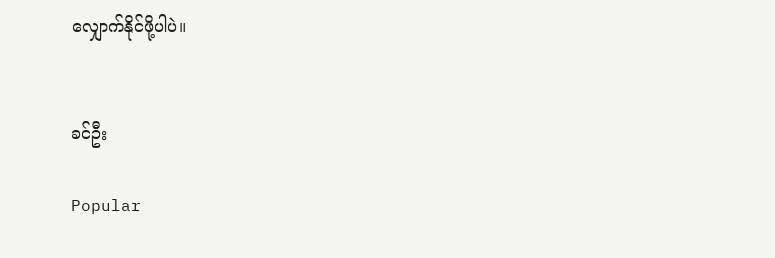လျှောက်နိုင်ဖို့ပါပဲ။


ခင်ဦး

Popular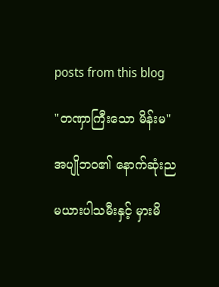posts from this blog

"တဏှာကြီးသော မိန်းမ"

အပျိုဘဝ၏ နောက်ဆုံးည

မယားပါသမီးနှင့် မှားမိ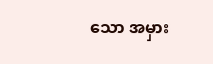သော အမှား